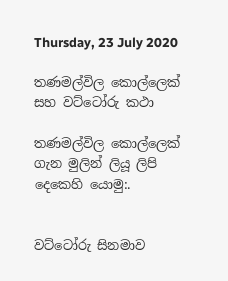Thursday, 23 July 2020

තණමල්විල කොල්ලෙක් සහ වට්ටෝරු කථා

තණමල්විල කොල්ලෙක් ගැන මුලින් ලියූ ලිපි දෙකෙහි යොමු:.


වට්ටෝරු සිනමාව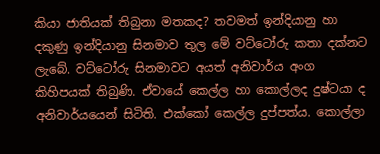කියා ජාතියක් තිබුනා මතකද? තවමත් ඉන්දියානු හා දකුණු ඉන්දියානු සිනමාව තුල මේ වට්ටෝරු කතා දක්නට ලැබේ. වට්ටෝරු සිනමාවට අයත් අනිවාර්ය අංග කිහිපයක් තිබුණි. ඒවායේ කෙල්ල හා කොල්ලද දුෂ්ටයා ද අනිවාර්යයෙන් සිටිති. එක්කෝ කෙල්ල දුප්පත්ය. කොල්ලා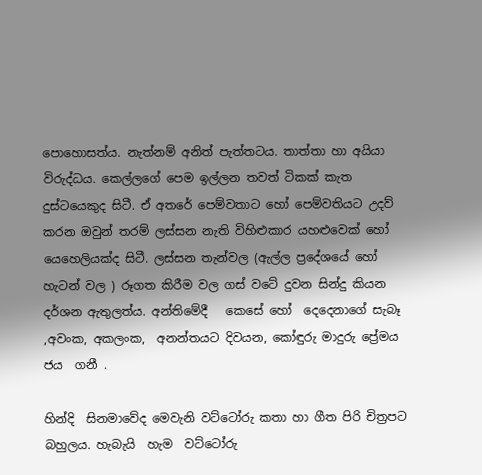පොහොසත්ය. නැත්නම් අනිත් පැත්තටය. තාත්තා හා අයියා විරුද්ධය. කෙල්ලගේ පෙම ඉල්ලන තවත් ටිකක් කැත දුස්ටයෙකුද සිටී. ඒ අතරේ පෙම්වතාට හෝ පෙම්වතියට උදව් කරන ඔවුන් තරම් ලස්සන නැති විහිළුකාර යහළුවෙක් හෝ යෙහෙලියක්ද සිටී. ලස්සන තැන්වල (ඇල්ල ප්‍රදේශයේ හෝ හැටන් වල ) රූගත කිරීම වල ගස් වටේ දුවන සින්දු කියන දර්ශන ඇතුලත්ය. අන්තිමේදී   කෙසේ හෝ  දෙදෙනාගේ සැබෑ ,අවංක, අකලංක,  අනන්තයට දිවයන, කෝඳුරු මාදුරු ප්‍රේමය ජය  ගනී .

හින්දි  සිනමාවේද මෙවැනි වට්ටෝරු කතා හා ගීත පිරි චිත්‍රපට  බහුලය. හැබැයි  හැම  වට්ටෝරු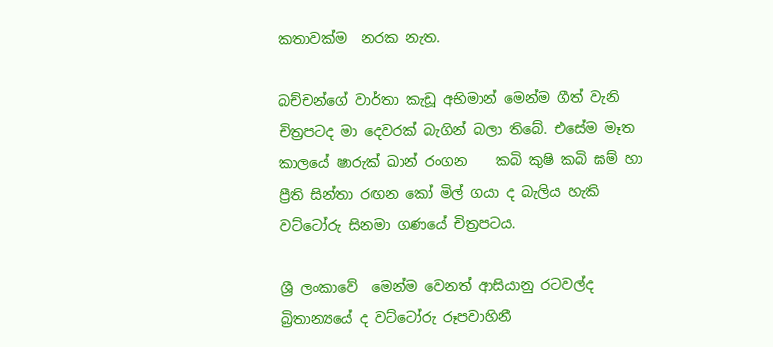කතාවක්ම  නරක නැත.

බච්චන්ගේ වාර්තා කැඩූ අභිමාන් මෙන්ම ගීත් වැනි චිත්‍රපටද මා දෙවරක් බැගින් බලා තිබේ. එසේම මෑත කාලයේ ෂාරුක් ඛාන් රංගන    කබි කුෂි කබි ඝම් හා ප්‍රීති සින්තා රඟන කෝ මිල් ගයා ද බැලිය හැකි වට්ටෝරු සිනමා ගණයේ චිත්‍රපටය.

ශ්‍රී ලංකාවේ  මෙන්ම වෙනත් ආසියානු රටවල්ද බ්‍රිතාන්‍යයේ ද වට්ටෝරු රූපවාහිනී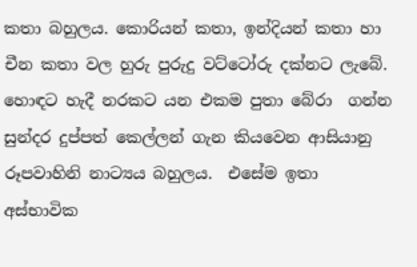කතා බහුලය. කොරියන් කතා, ඉන්දියන් කතා හා චීන කතා වල හුරු පුරුදු වට්ටෝරු දක්නට ලැබේ. හොඳට හැදී නරකට යන එකම පුතා බේරා  ගන්න සුන්දර දුප්පත් කෙල්ලන් ගැන කියවෙන ආසියානු රූපවාහිනි නාට්‍යය බහුලය.  එසේම ඉතා අස්භාවික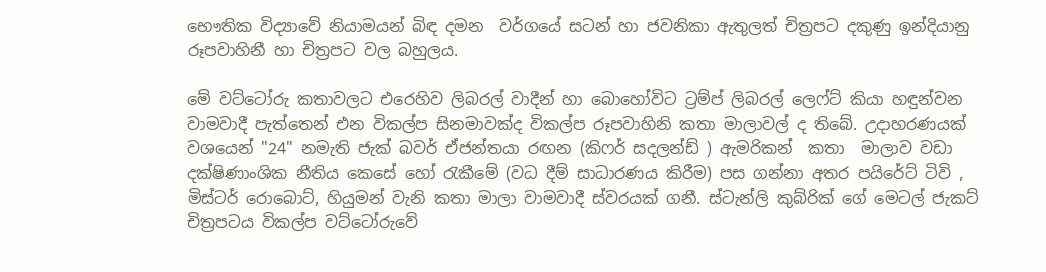භෞතික විද්‍යාවේ නියාමයන් බිඳ දමන  වර්ගයේ සටන් හා ජවනිකා ඇතුලත් චිත්‍රපට දකුණු ඉන්දියානු රූපවාහිනී හා චිත්‍රපට වල බහුලය.

මේ වට්ටෝරු කතාවලට එරෙහිව ලිබරල් වාදීන් හා බොහෝවිට ට්‍රම්ප් ලිබරල් ලෙෆ්ට් කියා හඳුන්වන වාමවාදී පැත්තෙන් එන විකල්ප සිනමාවක්ද විකල්ප රූපවාහිනි කතා මාලාවල් ද තිබේ. උදාහරණයක් වශයෙන් "24" නමැති ජැක් බවර් ඒජන්තයා රඟන (කිෆර් සදලන්ඩ් ) ඇමරිකන්  කතා  මාලාව වඩා දක්ෂිණාංශික නීතිය කෙසේ හෝ රැකීමේ (වධ දීම් සාධාරණය කිරීම) පස ගන්නා අතර පයිරේට් ටිවි , මිස්ටර් රොබොට්, හියුමන් වැනි කතා මාලා වාමවාදී ස්වරයක් ගනී. ස්ටැන්ලි කුබ්රික් ගේ මෙටල් ජැකට් චිත්‍රපටය විකල්ප වට්ටෝරුවේ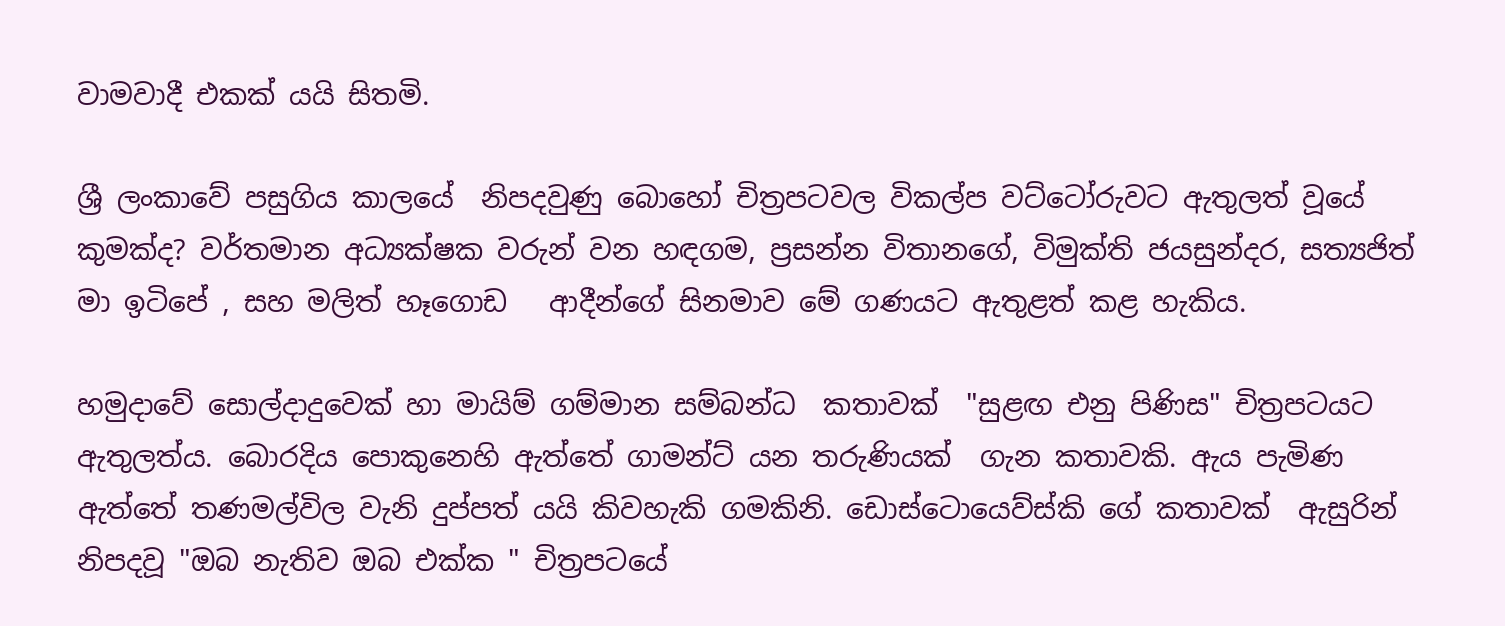වාමවාදී එකක් යයි සිතමි.

ශ්‍රී ලංකාවේ පසුගිය කාලයේ  නිපදවුණු බොහෝ චිත්‍රපටවල විකල්ප වට්ටෝරුවට ඇතුලත් වූයේ කුමක්ද? වර්තමාන අධ්‍යක්ෂක වරුන් වන හඳගම, ප්‍රසන්න විතානගේ, විමුක්ති ජයසුන්දර, සත්‍යජිත් මා ඉටිපේ , සහ මලිත් හෑගොඩ   ආදීන්ගේ සිනමාව මේ ගණයට ඇතුළත් කළ හැකිය.

හමුදාවේ සොල්දාදුවෙක් හා මායිම් ගම්මාන සම්බන්ධ  කතාවක්  "සුළඟ එනු පිණිස" චිත්‍රපටයට ඇතුලත්ය. බොරදිය පොකුනෙහි ඇත්තේ ගාමන්ට් යන තරුණියක්  ගැන කතාවකි. ඇය පැමිණ ඇත්තේ තණමල්විල වැනි දුප්පත් යයි කිවහැකි ගමකිනි. ඩොස්ටොයෙව්ස්කි ගේ කතාවක්  ඇසුරින් නිපදවූ "ඔබ නැතිව ඔබ එක්ක " චිත්‍රපටයේ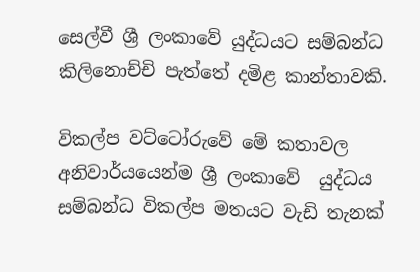සෙල්වී ශ්‍රී ලංකාවේ යුද්ධයට සම්බන්ධ කිලිනොච්චි පැත්තේ දමිළ කාන්තාවකි.

විකල්ප වට්ටෝරුවේ මේ කතාවල අනිවාර්යයෙන්ම ශ්‍රී ලංකාවේ  යුද්ධය සම්බන්ධ විකල්ප මතයට වැඩි තැනක්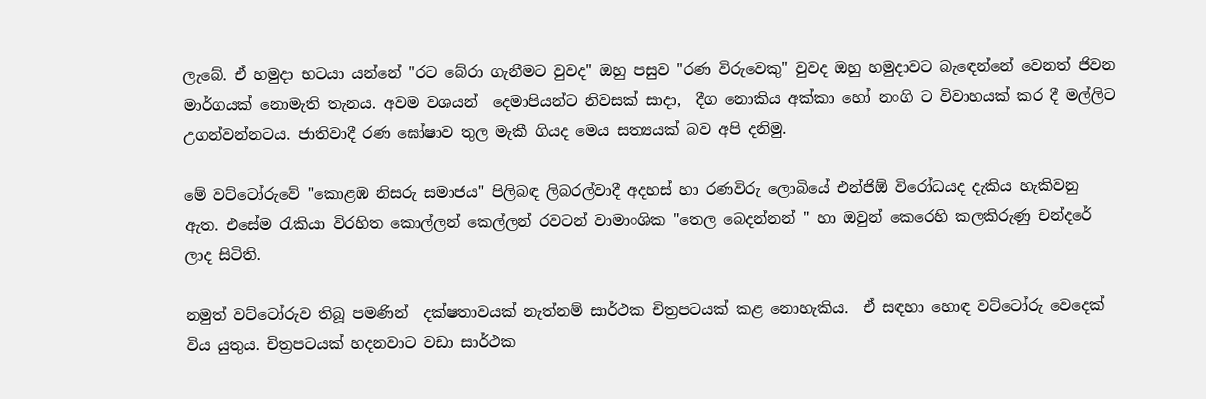ලැබේ. ඒ හමුදා භටයා යන්නේ "රට බේරා ගැනීමට වුවද" ඔහු පසුව "රණ විරුවෙකු" වුවද ඔහු හමුදාවට බැඳෙන්නේ වෙනත් ජිවන මාර්ගයක් නොමැති තැනය. අවම වශයන්  දෙමාපියන්ට නිවසක් සාදා,  දීග නොකිය අක්කා හෝ නංගි ට විවාහයක් කර දී මල්ලිට උගන්වන්නටය. ජාතිවාදී රණ ඝෝෂාව තුල මැකී ගියද මෙය සත්‍යයක් බව අපි දනිමු.

මේ වට්ටෝරුවේ "කොළඹ නිසරු සමාජය" පිලිබඳ ලිබරල්වාදී අදහස් හා රණවිරු ලොබියේ එන්ජිඕ විරෝධයද දැකිය හැකිවනු ඇත. එසේම රැකියා විරහිත කොල්ලන් කෙල්ලන් රවටන් වාමාංශික "තෙල බෙදන්නන් " හා ඔවුන් කෙරෙහි කලකිරුණු චන්දරේ ලාද සිටිති.

නමුත් වට්ටෝරුව තිබූ පමණින්  දක්ෂතාවයක් නැත්නම් සාර්ථක චිත්‍රපටයක් කළ නොහැකිය.  ඒ සඳහා හොඳ වට්ටෝරු වෙදෙක් විය යුතුය. චිත්‍රපටයක් හදනවාට වඩා සාර්ථක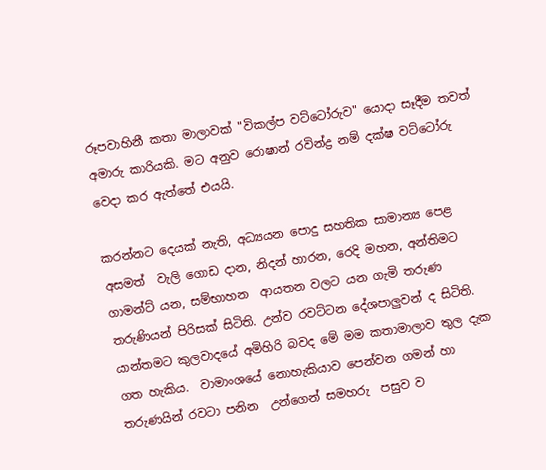රූපවාහිනී කතා මාලාවක් "විකල්ප වට්ටෝරුව" යොදා සෑදීම තවත් අමාරු කාරියකි. මට අනුව රොෂාන් රවින්ද්‍ර නම් දක්ෂ වට්ටෝරු වෙදා කර ඇත්තේ එයයි.

කරන්නට දෙයක් නැති, අධ්‍යයන පොදු සහතික සාමාන්‍ය පෙළ අසමත්  වැලි ගොඩ දාන, නිදන් හාරන, රෙදි මහන, අන්තිමට ගාමන්ට් යන, සම්භාහන  ආයතන වලට යන ගැමි තරුණ තරුණියන් පිරිසක් සිටිති. උන්ව රවට්ටන දේශපාලුවන් ද සිටිති. යාන්තමට කුලවාදයේ අමිහිරි බවද මේ මම කතාමාලාව තුල දැක ගත හැකිය.  වාමාංශයේ නොහැකියාව පෙන්වන ගමන් හා තරුණයින් රවටා පනින  උන්ගෙන් සමහරු  පසුව ව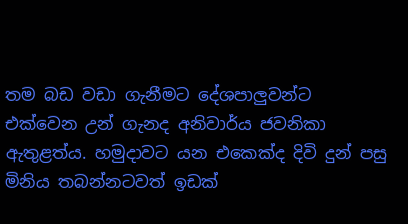තම බඩ වඩා ගැනීමට දේශපාලුවන්ට එක්වෙන උන් ගැනද අනිවාර්ය ජවනිකා ඇතුළත්ය. හමුදාවට යන එකෙක්ද දිවි දුන් පසු මිනිය තබන්නටවත් ඉඩක්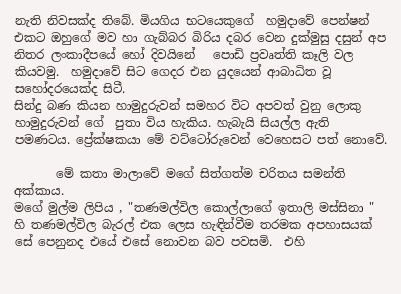නැති නිවසක්ද තිබේ. මියගිය භටයෙකුගේ  හමුදාවේ පෙන්ෂන් එකට ඔහුගේ මව හා ගැබ්බර බිරිය දබර වෙන දුක්මුසු දසුන් අප නිතර ලංකාදීපයේ හෝ දිවයිනේ   පොඩි ප්‍රවෘත්ති කෑලි වල කියවමු.  හමුදාවේ සිට ගෙදර එන යුදයෙන් ආබාධිත වූ  සහෝදරයෙක්ද සිටී.
සින්දු බණ කියන හාමුදුරුවන් සමහර විට අපවත් වුනු ලොකු හාමුදුරුවන් ගේ  පුතා විය හැකිය. හැබැයි සියල්ල ඇති පමණටය. ප්‍රේක්ෂකයා මේ වට්ටෝරුවෙන් වෙහෙසට පත් නොවේ.

       මේ කතා මාලාවේ මගේ සිත්ගත්ම චරිතය සමන්ති අක්කාය.
මගේ මුල්ම ලිපිය , "තණමල්විල කොල්ලාගේ ඉතාලි මස්සිනා " හි තණමල්විල බැරල් එක ලෙස හැඳින්වීම තරමක අපහාසයක්  සේ පෙනුනද එයේ එසේ නොවන බව පවසමි.  එහි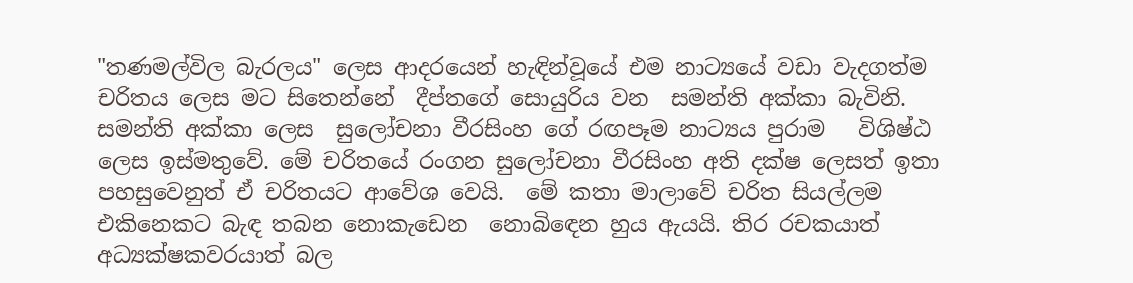"තණමල්විල බැරලය" ලෙස ආදරයෙන් හැඳින්වූයේ එම නාට්‍යයේ වඩා වැදගත්ම චරිතය ලෙස මට සිතෙන්නේ  දීප්තගේ සොයුරිය වන  සමන්ති අක්කා බැවිනි.  සමන්ති අක්කා ලෙස  සුලෝචනා වීරසිංහ ගේ රඟපෑම නාට්‍යය පුරාම   විශිෂ්ඨ ලෙස ඉස්මතුවේ. මේ චරිතයේ රංගන සුලෝචනා වීරසිංහ අති දක්ෂ ලෙසත් ඉතා පහසුවෙනුත් ඒ චරිතයට ආවේශ වෙයි.  මේ කතා මාලාවේ චරිත සියල්ලම  එකිනෙකට බැඳ තබන නොකැඩෙන  නොබිඳෙන හුය ඇයයි. තිර රචකයාත් අධ්‍යක්ෂකවරයාත් බල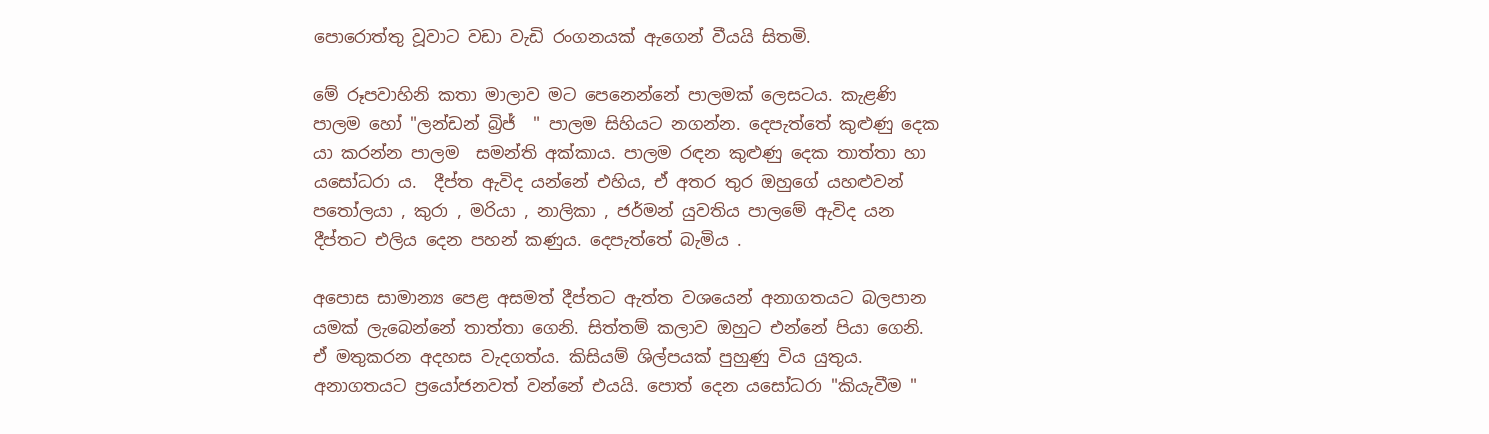පොරොත්තු වූවාට වඩා වැඩි රංගනයක් ඇගෙන් වීයයි සිතමි.

මේ රූපවාහිනි කතා මාලාව මට පෙනෙන්නේ පාලමක් ලෙසටය. කැළණි පාලම හෝ "ලන්ඩන් බ්‍රිජ්  " පාලම සිහියට නගන්න. දෙපැත්තේ කුළුණු දෙක යා කරන්න පාලම  සමන්ති අක්කාය. පාලම රඳන කුළුණු දෙක තාත්තා හා යසෝධරා ය.  දීප්ත ඇවිද යන්නේ එහිය, ඒ අතර තුර ඔහුගේ යහළුවන් පතෝලයා , කුරා , මරියා , නාලිකා , ජර්මන් යුවතිය පාලමේ ඇවිද යන දීප්තට එලිය දෙන පහන් කණුය. දෙපැත්තේ බැමිය .

අපොස සාමාන්‍ය පෙළ අසමත් දීප්තට ඇත්ත වශයෙන් අනාගතයට බලපාන යමක් ලැබෙන්නේ තාත්තා ගෙනි. සිත්තම් කලාව ඔහුට එන්නේ පියා ගෙනි. ඒ මතුකරන අදහස වැදගත්ය. කිසියම් ශිල්පයක් පුහුණු විය යුතුය. අනාගතයට ප්‍රයෝජනවත් වන්නේ එයයි. පොත් දෙන යසෝධරා "කියැවීම "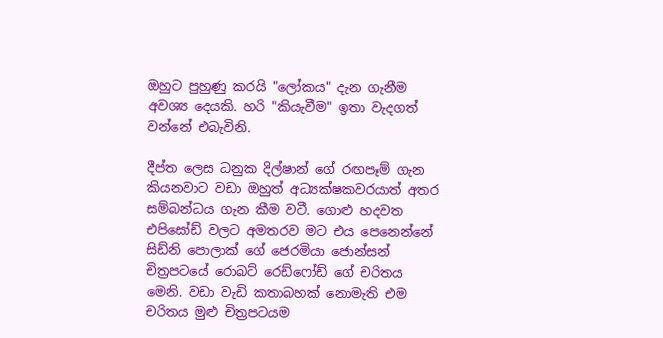ඔහුට පුහුණු කරයි "ලෝකය" දැන ගැනීම අවශ්‍ය දෙයකි. හරි "කියැවීම" ඉතා වැදගත් වන්නේ එබැවිනි.

දීප්ත ලෙස ධනුක දිල්ෂාන් ගේ රඟපෑම් ගැන කියනවාට වඩා ඔහුත් අධ්‍යක්ෂකවරයාත් අතර සම්බන්ධය ගැන කීම වටී. ගොළු හදවත එපිසෝඩ් වලට අමතරව මට එය පෙනෙන්නේ සිඩ්නි පොලාක් ගේ ජෙරමියා ජොන්සන් චිත්‍රපටයේ රොබට් රෙඩ්ෆෝඩ් ගේ චරිතය මෙනි. වඩා වැඩි කතාබහක් නොමැති එම චරිතය මුළු චිත්‍රපටයම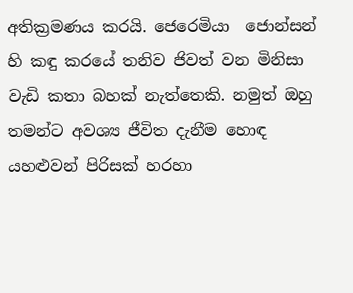අතික්‍රමණය කරයි. ජෙරෙමියා  ජොන්සන් හි කඳු කරයේ තනිව ජිවත් වන මිනිසා වැඩි කතා බහක් නැත්තෙකි. නමුත් ඔහු තමන්ට අවශ්‍ය ජීවිත දැනීම හොඳ  යහළුවන් පිරිසක් හරහා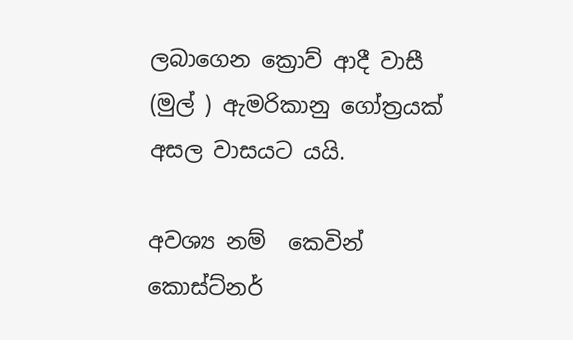ලබාගෙන ක්‍රොව් ආදී වාසී (මුල් ) ඇමරිකානු ගෝත්‍රයක් අසල වාසයට යයි.

අවශ්‍ය නම්  කෙවින් කොස්ට්නර්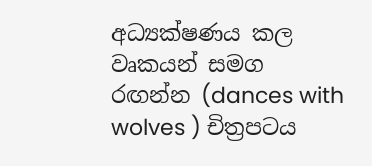අධ්‍යක්ෂණය කල  වෘකයන් සමග රඟන්න (dances with wolves ) චිත්‍රපටය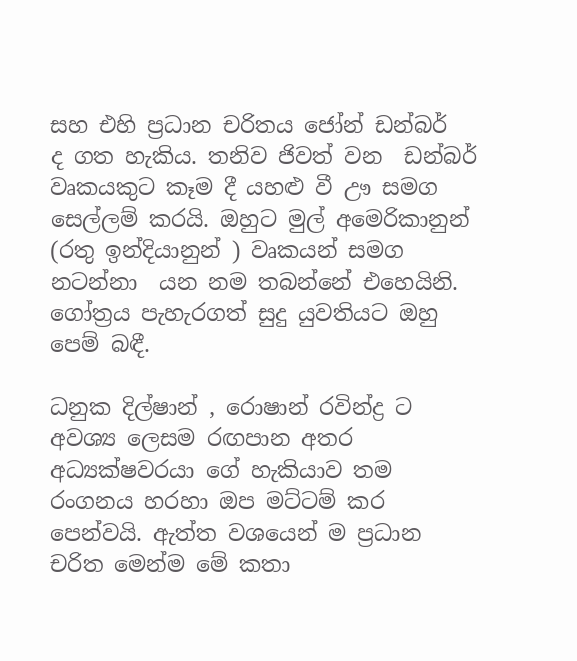සහ එහි ප්‍රධාන චරිතය ජෝන් ඩන්බර්  ද ගත හැකිය. තනිව ජිවත් වන  ඩන්බර් වෘකයකුට කෑම දී යහළු වී ඌ සමග සෙල්ලම් කරයි. ඔහුට මුල් අමෙරිකානුන් (රතු ඉන්දියානුන් ) වෘකයන් සමග නටන්නා  යන නම තබන්නේ එහෙයිනි. ගෝත්‍රය පැහැරගත් සුදු යුවතියට ඔහු පෙම් බඳී.

ධනුක දිල්ෂාන් , රොෂාන් රවින්ද්‍ර ට අවශ්‍ය ලෙසම රඟපාන අතර අධ්‍යක්ෂවරයා ගේ හැකියාව තම රංගනය හරහා ඔප මට්ටම් කර පෙන්වයි. ඇත්ත වශයෙන් ම ප්‍රධාන චරිත මෙන්ම මේ කතා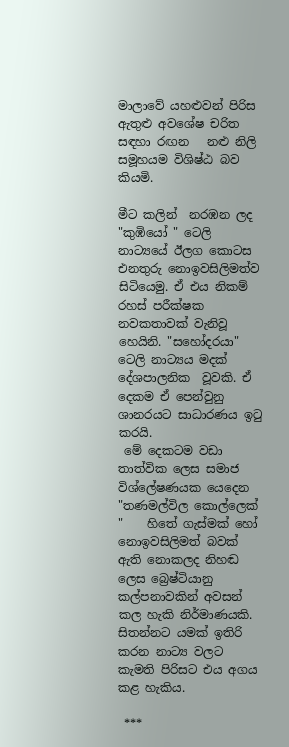මාලාවේ යහළුවන් පිරිස ඇතුළු අවශේෂ චරිත සඳහා රඟන   නළු නිලි සමූහයම විශිෂ්ඨ බව කියමි.

මීට කලින්  නරඹන ලද "කුඹියෝ " ටෙලි නාට්‍යයේ ඊලග කොටස එනතුරු නොඉවසිලිමත්ව සිටියෙමු. ඒ එය නිකම් රහස් පරීක්ෂක නවකතාවක් වැනිවූ හෙයිනි. "සහෝදරයා" ටෙලි නාට්‍යය මදක් දේශපාලනික  වූවකි. ඒ දෙකම ඒ පෙන්වුනු ශානරයට සාධාරණය ඉටු කරයි.
 මේ දෙකටම වඩා තාත්වික ලෙස සමාජ විශ්ලේෂණයක යෙදෙන "තණමල්විල කොල්ලෙක් "    හිතේ ගැස්මක් හෝ නොඉවසිලිමත් බවක් ඇති නොකලද නිහඬ ලෙස බ්‍රෙෂ්ටියානු කල්පනාවකින් අවසන් කල හැකි නිර්මාණයකි. සිතන්නට යමක් ඉතිරි කරන නාට්‍ය වලට කැමති පිරිසට එය අගය කළ හැකිය.

 ***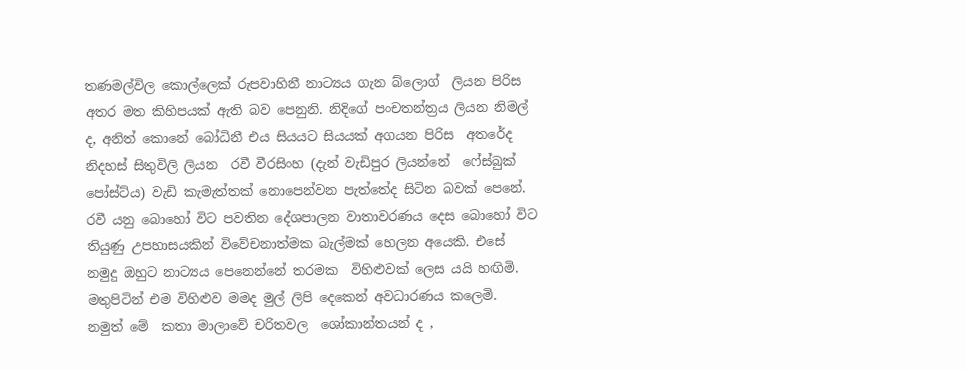තණමල්විල කොල්ලෙක් රුපවාහිනී නාට්‍යය ගැන බ්ලොග්  ලියන පිරිස අතර මත කිහිපයක් ඇති බව පෙනුනි. නිදිගේ පංචතන්ත්‍රය ලියන නිමල් ද, අනිත් කොනේ බෝධිනී එය සියයට සියයක් අගයන පිරිස  අතරේද නිදහස් සිතුවිලි ලියන  රවී වීරසිංහ (දැන් වැඩිපුර ලියන්නේ  ෆේස්බුක්  පෝස්ට්ය) වැඩි කැමැත්තක් නොපෙන්වන පැත්තේද සිටින බවක් පෙනේ. රවී යනු බොහෝ විට පවතින දේශපාලන වාතාවරණය දෙස බොහෝ විට තියුණු උපහාසයකින් විවේචනාත්මක බැල්මක් හෙලන අයෙකි. එසේ නමුදු ඔහුට නාට්‍යය පෙනෙන්නේ තරමක  විහිළුවක් ලෙස යයි හඟිමි.  මතුපිටින් එම විහිළුව මමද මුල් ලිපි දෙකෙන් අවධාරණය කලෙමි.
නමුත් මේ  කතා මාලාවේ චරිතවල  ශෝකාන්තයන් ද ,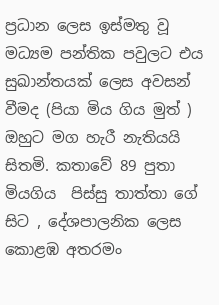ප්‍රධාන ලෙස ඉස්මතු වූ  මධ්‍යම පන්තික පවුලට එය  සුඛාන්තයක් ලෙස අවසන් වීමද (පියා මිය ගිය මුත් ) ඔහුට මග හැරී නැතියයි  සිතමි. කතාවේ 89 පුතා මියගිය  පිස්සු තාත්තා ගේ සිට , දේශපාලනික ලෙස කොළඹ අතරමං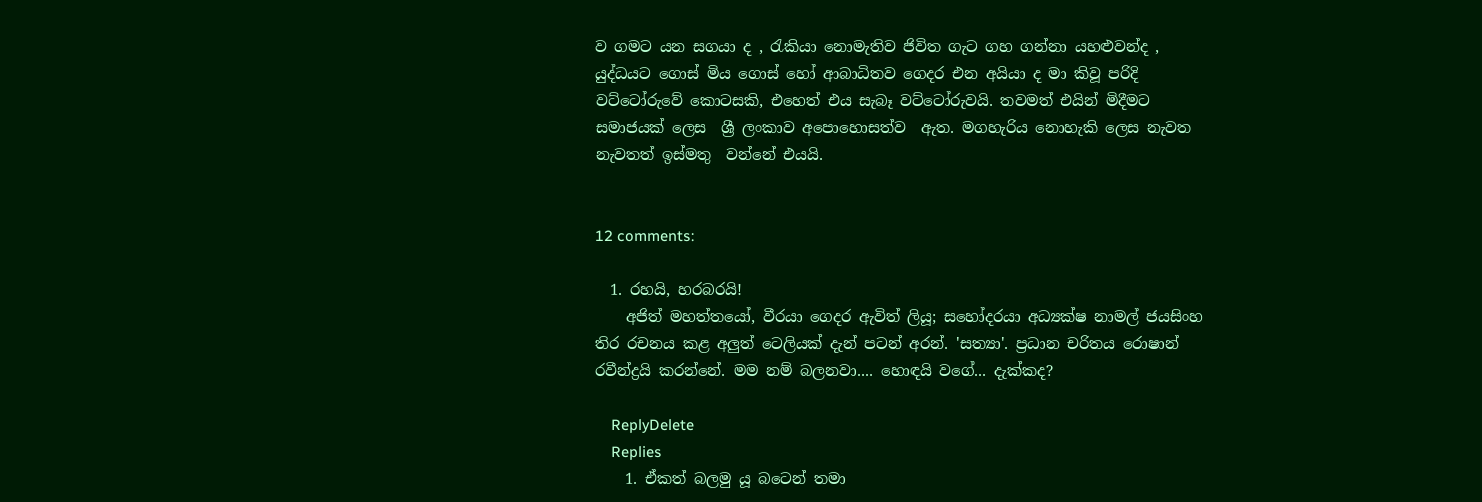ව ගමට යන සගයා ද , රැකියා නොමැතිව ජිවිත ගැට ගහ ගන්නා යහළුවන්ද , යුද්ධයට ගොස් මිය ගොස් හෝ ආබාධිතව ගෙදර එන අයියා ද මා කිවූ පරිදි වට්ටෝරුවේ කොටසකි, එහෙත් එය සැබෑ වට්ටෝරුවයි. තවමත් එයින් මිදීමට සමාජයක් ලෙස  ශ්‍රී ලංකාව අපොහොසත්ව  ඇත. මගහැරිය නොහැකි ලෙස නැවත නැවතත් ඉස්මතු  වන්නේ එයයි.


12 comments:

  1. රහයි, හරබරයි!
    අජිත් මහත්තයෝ, වීරයා ගෙදර ඇවිත් ලියූ; සහෝදරයා අධ්‍යක්ෂ නාමල් ජයසිංහ තිර රචනය කළ අලුත් ටෙලියක් දැන් පටන් අරන්. 'සත්‍යා'. ප්‍රධාන චරිතය රොෂාන් රවීන්ද්‍රයි කරන්නේ. මම නම් බලනවා.... හොඳයි වගේ... දැක්කද?

    ReplyDelete
    Replies
    1. ඒකත් බලමු යූ බටෙන් තමා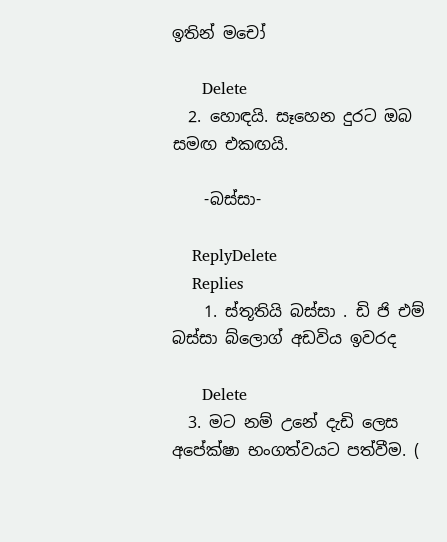ඉතින් මචෝ

      Delete
  2. හොඳයි. සෑහෙන දුරට ඔබ සමඟ එකඟයි.

    -බස්සා-

    ReplyDelete
    Replies
    1. ස්තූතියි බස්සා . ඩි ජි එම් බස්සා බ්ලොග් අඩවිය ඉවරද

      Delete
  3. මට නම් උනේ දැඩි ලෙස අපේක්ෂා භංගත්වයට පත්වීම. (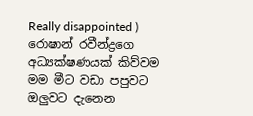Really disappointed ) රොෂාන් රවීන්ද්‍රගෙ අධ්‍යක්ෂණයක් කිව්වම මම මීට වඩා පපුවට ඔලුවට දැනෙන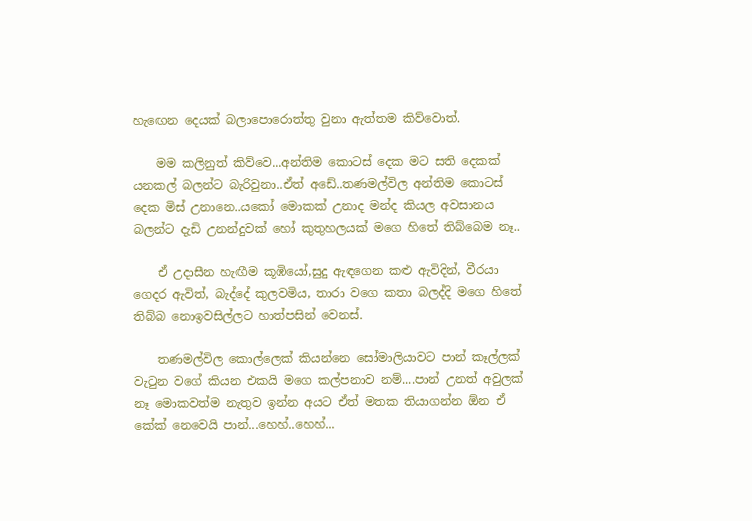හැඟෙන දෙයක් බලාපොරොත්තු වුනා ඇත්තම කිව්වොත්.

    මම කලිනුත් කිව්වෙ...අන්තිම කොටස් දෙක මට සති දෙකක් යනකල් බලන්ට බැරිවුනා..ඒත් අඩේ..තණමල්විල අන්තිම කොටස් දෙක මිස් උනානෙ..යකෝ මොකක් උනාද මන්ද කියල අවසානය බලන්ට දැඩි උනන්දුවක් හෝ කුතුහලයක් මගෙ හිතේ තිබ්බෙම නෑ..

    ඒ උදාසීන හැඟීම කූඹියෝ,සුදු ඇඳගෙන කළු ඇවිදින්, වීරයා ගෙදර ඇවිත්, බැද්දේ කුලවමිය, තාරා වගෙ කතා බලද්දි මගෙ හිතේ තිබ්බ නොඉවසිල්ලට හාත්පසින් වෙනස්.

    තණමල්විල කොල්ලෙක් කියන්නෙ සෝමාලියාවට පාන් කෑල්ලක් වැටුන වගේ කියන එකයි මගෙ කල්පනාව නම්....පාන් උනත් අවුලක් නෑ මොකවත්ම නැතුව ඉන්න අයට ඒත් මතක තියාගන්න ඕන ඒ කේක් නෙවෙයි පාන්...හෙහ්..හෙහ්...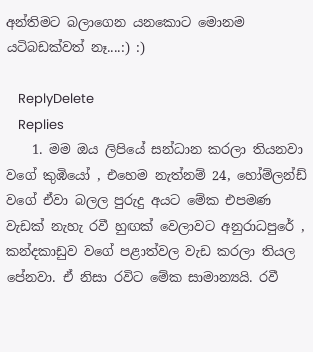අන්තිමට බලාගෙන යනකොට මොනම යටිබඩක්වත් නෑ....:) :)

    ReplyDelete
    Replies
    1. මම ඔය ලිපියේ සන්ධාන කරලා තියනවා වගේ කුඹියෝ , එහෙම නැත්නම් 24, හෝම්ලන්ඩ් වගේ ඒවා බලල පුරුදු අයට මේක එපමණ වැඩක් නැහැ රවී හුඟක් වෙලාවට අනුරාධපුරේ , කන්දකාඩුව වගේ පළාත්වල වැඩ කරලා තියල පේනවා. ඒ නිසා රවිට මේක සාමාන්‍යයි. රවී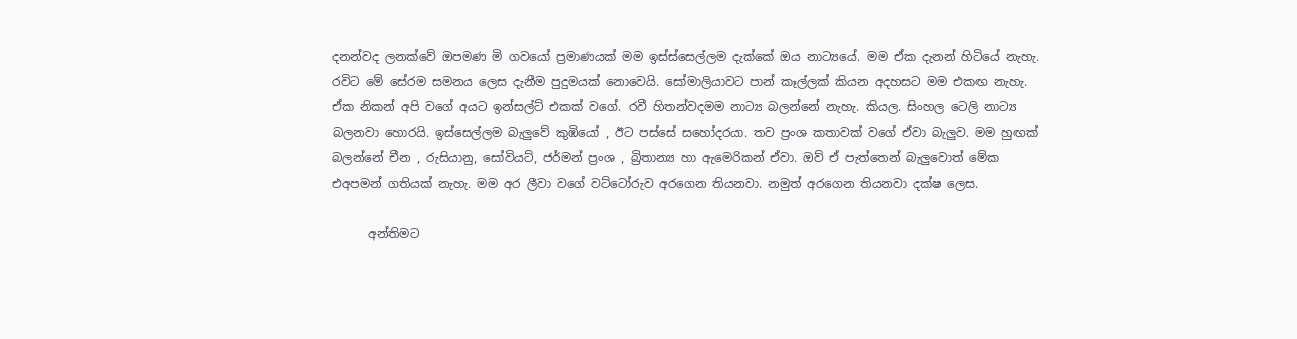දනන්වද ලනක්වේ ඔපමණ මි ගවයෝ ප්‍රමාණයක් මම ඉස්ස්සෙල්ලම දැක්කේ ඔය නාට්‍යයේ. මම ඒක දැනන් හිටියේ නැහැ. රවිට මේ සේරම සමනය ලෙස දැනීම පුදුමයක් නොවෙයි. සෝමාලියාවට පාන් කෑල්ලක් කියන අදහසට මම එකඟ නැහැ. ඒක නිකන් අපි වගේ අයට ඉන්සල්ට් එකක් වගේ. රවී හිතන්වදමම නාට්‍ය බලන්නේ නැහැ. කියල. සිංහල ටෙලි නාට්‍ය බලනවා හොරයි. ඉස්සෙල්ලම බැලුවේ කුඹියෝ , ඊට පස්සේ සහෝදරයා. තව ප්‍රංශ කතාවක් වගේ ඒවා බැලුව. මම හුඟක් බලන්නේ චීන , රුසියානු, සෝවියට්, ජර්මන් ප්‍රංශ , බ්‍රිතාන්‍ය හා ඇමෙරිකන් ඒවා. ඔව් ඒ පැත්තෙන් බැලුවොත් මේක එඅපමන් ගතියක් නැහැ. මම අර ලීවා වගේ වට්ටෝරුව අරගෙන තියනවා. නමුත් අරගෙන තියනවා දක්ෂ ලෙස.

      අන්තිමට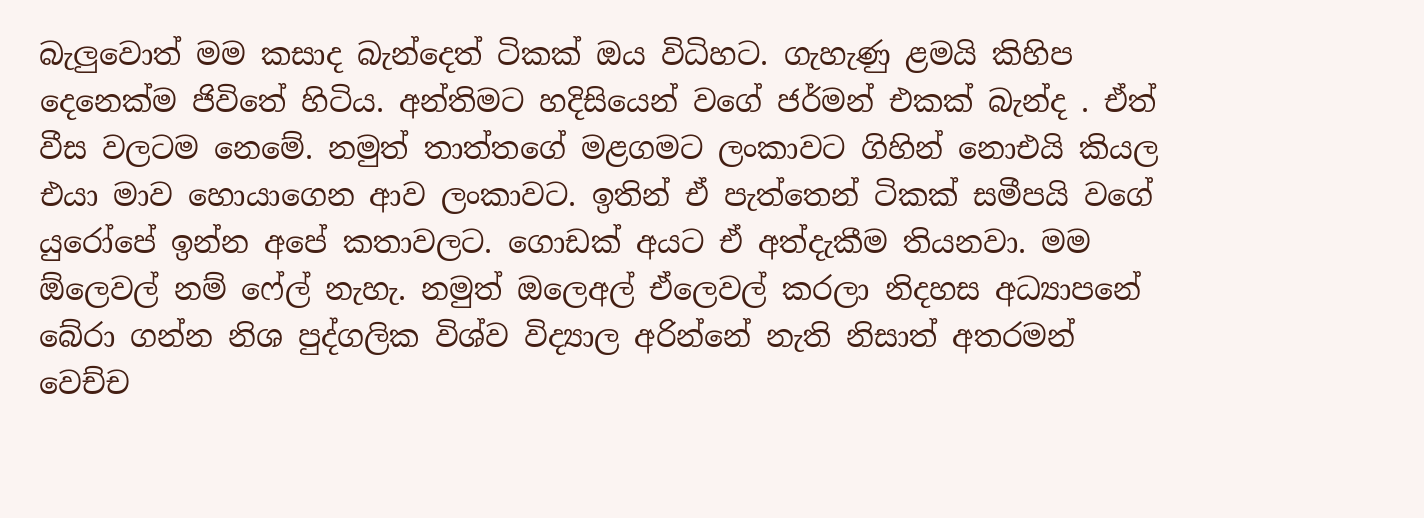බැලුවොත් මම කසාද බැන්දෙත් ටිකක් ඔය විධිහට. ගැහැණු ළමයි කිහිප දෙනෙක්ම ජිවිතේ හිටිය. අන්තිමට හදිසියෙන් වගේ ජර්මන් එකක් බැන්ද . ඒත් වීස වලටම නෙමේ. නමුත් තාත්තගේ මළගමට ලංකාවට ගිහින් නොඑයි කියල එයා මාව හොයාගෙන ආව ලංකාවට. ඉතින් ඒ පැත්තෙන් ටිකක් සමීපයි වගේ යුරෝපේ ඉන්න අපේ කතාවලට. ගොඩක් අයට ඒ අත්දැකීම තියනවා. මම ඕලෙවල් නම් ෆේල් නැහැ. නමුත් ඔලෙඅල් ඒලෙවල් කරලා නිදහස අධ්‍යාපනේ බේරා ගන්න නිශ පුද්ගලික විශ්ව විද්‍යාල අරින්නේ නැති නිසාත් අතරමන් වෙච්ච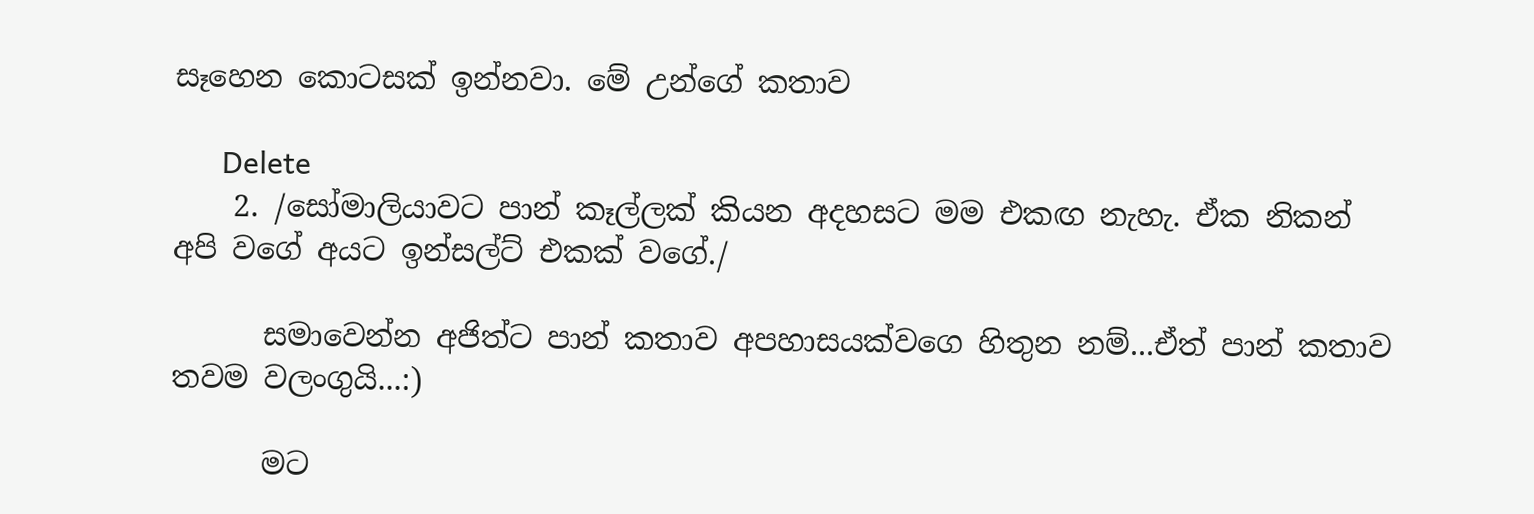සෑහෙන කොටසක් ඉන්නවා. මේ උන්ගේ කතාව

      Delete
    2. /සෝමාලියාවට පාන් කෑල්ලක් කියන අදහසට මම එකඟ නැහැ. ඒක නිකන් අපි වගේ අයට ඉන්සල්ට් එකක් වගේ./

      සමාවෙන්න අජිත්ට පාන් කතාව අපහාසයක්වගෙ හිතුන නම්...ඒත් පාන් කතාව තවම වලංගුයි...:)

      මට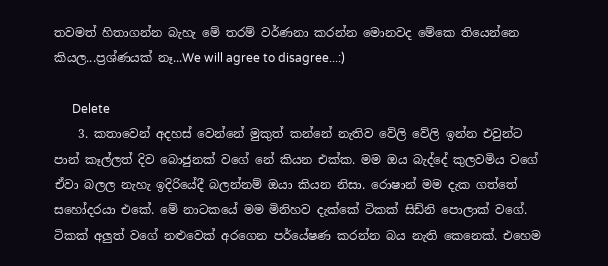තවමත් හිතාගන්න බැහැ මේ තරම් වර්ණනා කරන්න මොනවද මේකෙ තියෙන්නෙ කියල...ප්‍රශ්ණයක් නෑ...We will agree to disagree...:)

      Delete
    3. කතාවෙන් අදහස් වෙන්නේ මුකුත් කන්නේ නැතිව වේලි වේලි ඉන්න එවුන්ට පාන් කෑල්ලත් දිව බොජුනක් වගේ නේ කියන එක්ක. මම ඔය බැද්දේ කුලවමිය වගේ ඒවා බලල නැහැ ඉදිරියේදී බලන්නම් ඔයා කියන නිසා. රොෂාන් මම දැක ගත්තේ සහෝදරයා එකේ. මේ නාටකයේ මම මිනිහව දැක්කේ ටිකක් සිඩ්නි පොලාක් වගේ. ටිකක් අලුත් වගේ නළුවෙක් අරගෙන පර්යේෂණ කරන්න බය නැති කෙනෙක්. එහෙම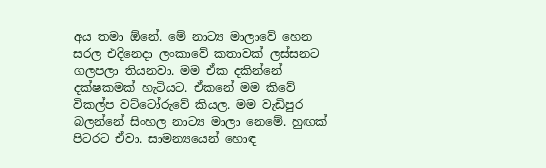අය තමා ඕනේ. මේ නාට්‍ය මාලාවේ හෙන සරල එදිනෙදා ලංකාවේ කතාවක් ලස්සනට ගලපලා තියනවා. මම ඒක දකින්නේ දක්ෂකමක් හැටියට. ඒකනේ මම කිවේ විකල්ප වට්ටෝරුවේ කියල. මම වැඩිපුර බලන්නේ සිංහල නාට්‍ය මාලා නෙමේ. හුඟක් පිටරට ඒවා. සාමන්‍යයෙන් හොඳ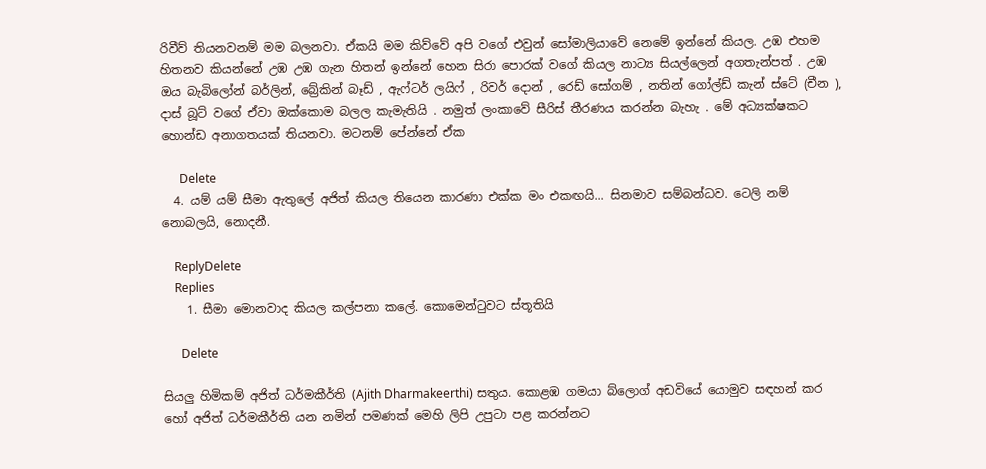රිවීව් තියනවනම් මම බලනවා. ඒකයි මම කිව්වේ අපි වගේ එවුන් සෝමාලියාවේ නෙමේ ඉන්නේ කියල. උඹ එහම හිතනව කියන්නේ උඹ උඹ ගැන හිතන් ඉන්නේ හෙන සිරා පොරක් වගේ කියල නාට්‍ය සියල්ලෙන් අගතැන්පත් . උඹ ඔය බැබිලෝන් බර්ලින්, බ්‍රේකින් බෑඩ් , ඇෆ්ටර් ලයිෆ් , රිවර් දොන් , රෙඩ් සෝගම් , නතින් ගෝල්ඩ් කැන් ස්ටේ (චීන ), දාස් බූට් වගේ ඒවා ඔක්කොම බලල කැමැතියි . නමුත් ලංකාවේ සීරිස් තීරණය කරන්න බැහැ . මේ අධ්‍යක්ෂකට හොන්ඩ අනාගතයක් තියනවා. මටනම් පේන්නේ ඒක

      Delete
  4. යම් යම් සීමා ඇතුලේ අජිත් කියල තියෙන කාරණා එක්ක මං එකඟයි... සිනමාව සම්බන්ධව. ටෙලි නම් නොබලයි, නොදනී.

    ReplyDelete
    Replies
    1. සීමා මොනවාද කියල කල්පනා කලේ. කොමෙන්ටුවට ස්තූතියි

      Delete

සියලු හිමිකම් අජිත් ධර්මකීර්ති (Ajith Dharmakeerthi) සතුය. කොළඹ ගමයා බ්ලොග් අඩවියේ යොමුව සඳහන් කර හෝ අජිත් ධර්මකීර්ති යන නමින් පමණක් මෙහි ලිපි උපුටා පළ කරන්නට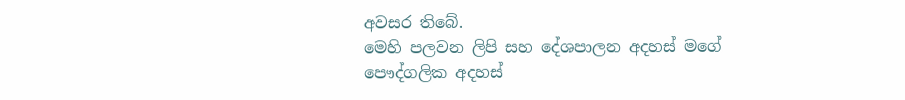අවසර තිබේ.
මෙහි පලවන ලිපි සහ දේශපාලන අදහස් මගේ පෞද්ගලික අදහස්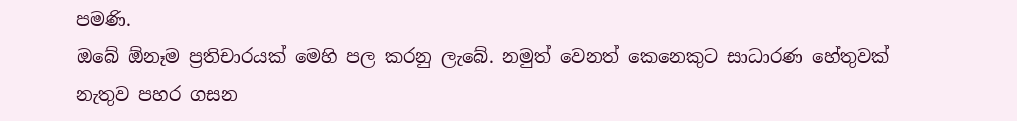පමණි.
ඔබේ ඕනෑම ප්‍රතිචාරයක් මෙහි පල කරනු ලැබේ. නමුත් වෙනත් කෙනෙකුට සාධාරණ හේතුවක් නැතුව පහර ගසන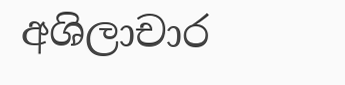අශිලාචාර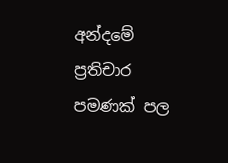අන්දමේ ප්‍රතිචාර පමණක් පල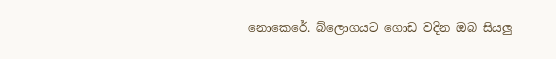නොකෙරේ. බ්ලොගයට ගොඩ වදින ඔබ සියලු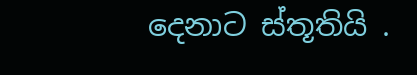දෙනාට ස්තූතියි .